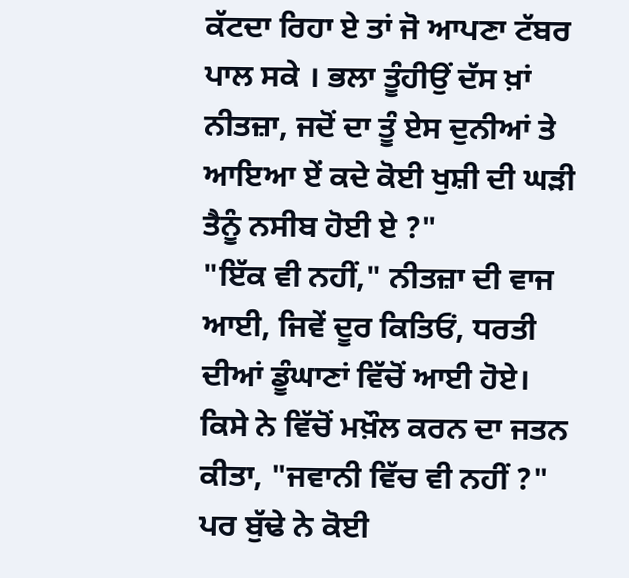ਕੱਟਦਾ ਰਿਹਾ ਏ ਤਾਂ ਜੋ ਆਪਣਾ ਟੱਬਰ ਪਾਲ ਸਕੇ । ਭਲਾ ਤੂੰਹੀਉਂ ਦੱਸ ਖ਼ਾਂ ਨੀਤਜ਼ਾ, ਜਦੋਂ ਦਾ ਤੂੰ ਏਸ ਦੁਨੀਆਂ ਤੇ ਆਇਆ ਏਂ ਕਦੇ ਕੋਈ ਖੁਸ਼ੀ ਦੀ ਘੜੀ ਤੈਨੂੰ ਨਸੀਬ ਹੋਈ ਏ ?"
"ਇੱਕ ਵੀ ਨਹੀਂ," ਨੀਤਜ਼ਾ ਦੀ ਵਾਜ ਆਈ, ਜਿਵੇਂ ਦੂਰ ਕਿਤਿਓਂ, ਧਰਤੀ ਦੀਆਂ ਡੂੰਘਾਣਾਂ ਵਿੱਚੋਂ ਆਈ ਹੋਏ।
ਕਿਸੇ ਨੇ ਵਿੱਚੋਂ ਮਖ਼ੌਲ ਕਰਨ ਦਾ ਜਤਨ ਕੀਤਾ, "ਜਵਾਨੀ ਵਿੱਚ ਵੀ ਨਹੀਂ ?" ਪਰ ਬੁੱਢੇ ਨੇ ਕੋਈ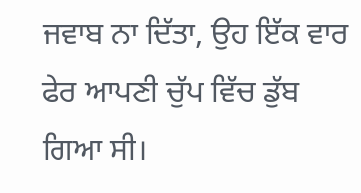ਜਵਾਬ ਨਾ ਦਿੱਤਾ, ਉਹ ਇੱਕ ਵਾਰ ਫੇਰ ਆਪਣੀ ਚੁੱਪ ਵਿੱਚ ਡੁੱਬ ਗਿਆ ਸੀ।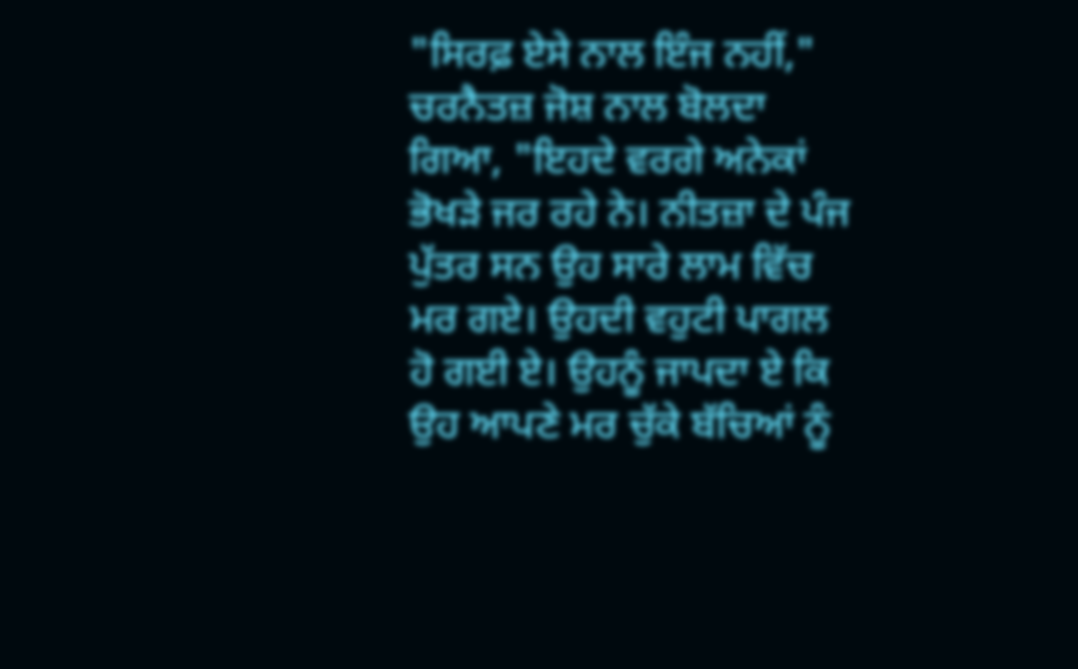"ਸਿਰਫ਼ ਏਸੇ ਨਾਲ ਇੰਜ ਨਹੀਂ," ਚਰਨੈਤਜ਼ ਜੋਸ਼ ਨਾਲ ਬੋਲਦਾ ਗਿਆ, "ਇਹਦੇ ਵਰਗੇ ਅਨੇਕਾਂ ਭੋਖੜੇ ਜਰ ਰਹੇ ਨੇ। ਨੀਤਜ਼ਾ ਦੇ ਪੰਜ ਪੁੱਤਰ ਸਨ ਉਹ ਸਾਰੇ ਲਾਮ ਵਿੱਚ ਮਰ ਗਏ। ਉਹਦੀ ਵਹੁਟੀ ਪਾਗਲ ਹੋ ਗਈ ਏ। ਉਹਨੂੰ ਜਾਪਦਾ ਏ ਕਿ ਉਹ ਆਪਣੇ ਮਰ ਚੁੱਕੇ ਬੱਚਿਆਂ ਨੂੰ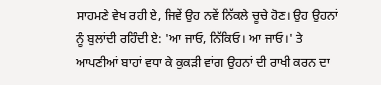ਸਾਹਮਣੇ ਵੇਖ ਰਹੀ ਏ, ਜਿਵੇਂ ਉਹ ਨਵੇਂ ਨਿੱਕਲੇ ਚੂਚੇ ਹੋਣ। ਉਹ ਉਹਨਾਂ ਨੂੰ ਬੁਲਾਂਦੀ ਰਹਿੰਦੀ ਏ: 'ਆ ਜਾਓ, ਨਿੱਕਿਓ। ਆ ਜਾਓ।' ਤੇ ਆਪਣੀਆਂ ਬਾਹਾਂ ਵਧਾ ਕੇ ਕੁਕੜੀ ਵਾਂਗ ਉਹਨਾਂ ਦੀ ਰਾਖੀ ਕਰਨ ਦਾ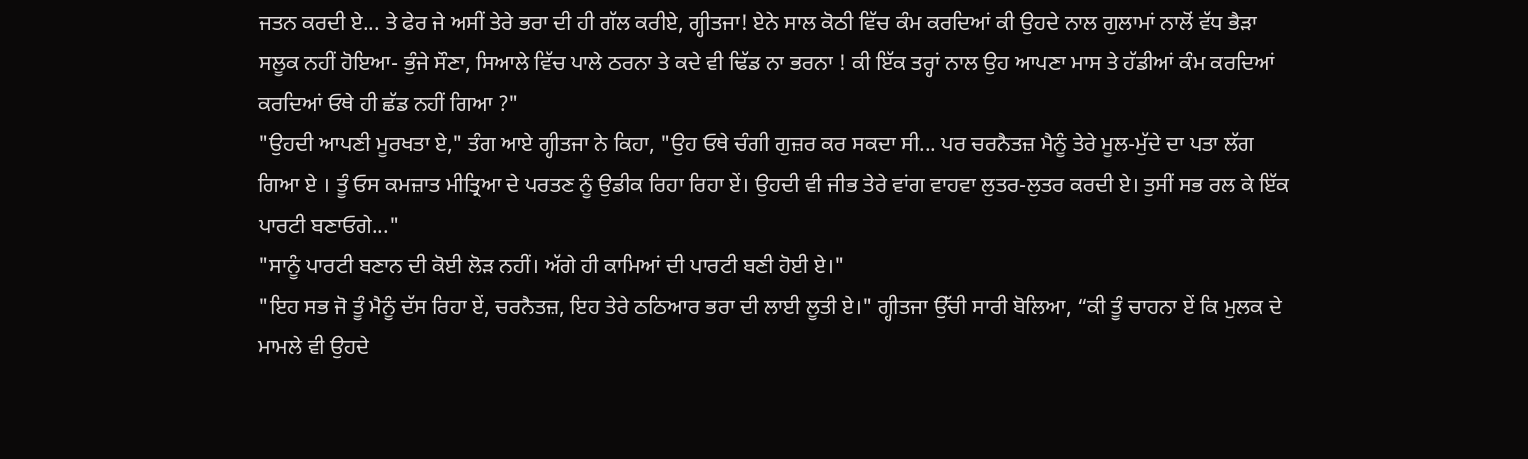ਜਤਨ ਕਰਦੀ ਏ... ਤੇ ਫੇਰ ਜੇ ਅਸੀਂ ਤੇਰੇ ਭਰਾ ਦੀ ਹੀ ਗੱਲ ਕਰੀਏ, ਗ੍ਹੀਤਜਾ! ਏਨੇ ਸਾਲ ਕੋਠੀ ਵਿੱਚ ਕੰਮ ਕਰਦਿਆਂ ਕੀ ਉਹਦੇ ਨਾਲ ਗੁਲਾਮਾਂ ਨਾਲੋਂ ਵੱਧ ਭੈੜਾ ਸਲੂਕ ਨਹੀਂ ਹੋਇਆ- ਭੁੰਜੇ ਸੌਣਾ, ਸਿਆਲੇ ਵਿੱਚ ਪਾਲੇ ਠਰਨਾ ਤੇ ਕਦੇ ਵੀ ਢਿੱਡ ਨਾ ਭਰਨਾ ! ਕੀ ਇੱਕ ਤਰ੍ਹਾਂ ਨਾਲ ਉਹ ਆਪਣਾ ਮਾਸ ਤੇ ਹੱਡੀਆਂ ਕੰਮ ਕਰਦਿਆਂ ਕਰਦਿਆਂ ਓਥੇ ਹੀ ਛੱਡ ਨਹੀਂ ਗਿਆ ?"
"ਉਹਦੀ ਆਪਣੀ ਮੂਰਖਤਾ ਏ," ਤੰਗ ਆਏ ਗ੍ਹੀਤਜਾ ਨੇ ਕਿਹਾ, "ਉਹ ਓਥੇ ਚੰਗੀ ਗੁਜ਼ਰ ਕਰ ਸਕਦਾ ਸੀ... ਪਰ ਚਰਨੈਤਜ਼ ਮੈਨੂੰ ਤੇਰੇ ਮੂਲ-ਮੁੱਦੇ ਦਾ ਪਤਾ ਲੱਗ ਗਿਆ ਏ । ਤੂੰ ਓਸ ਕਮਜ਼ਾਤ ਮੀਤ੍ਰਿਆ ਦੇ ਪਰਤਣ ਨੂੰ ਉਡੀਕ ਰਿਹਾ ਰਿਹਾ ਏਂ। ਉਹਦੀ ਵੀ ਜੀਭ ਤੇਰੇ ਵਾਂਗ ਵਾਹਵਾ ਲੁਤਰ-ਲੁਤਰ ਕਰਦੀ ਏ। ਤੁਸੀਂ ਸਭ ਰਲ ਕੇ ਇੱਕ ਪਾਰਟੀ ਬਣਾਓਗੇ..."
"ਸਾਨੂੰ ਪਾਰਟੀ ਬਣਾਨ ਦੀ ਕੋਈ ਲੋੜ ਨਹੀਂ। ਅੱਗੇ ਹੀ ਕਾਮਿਆਂ ਦੀ ਪਾਰਟੀ ਬਣੀ ਹੋਈ ਏ।"
"ਇਹ ਸਭ ਜੋ ਤੂੰ ਮੈਨੂੰ ਦੱਸ ਰਿਹਾ ਏਂ, ਚਰਨੈਤਜ਼, ਇਹ ਤੇਰੇ ਠਠਿਆਰ ਭਰਾ ਦੀ ਲਾਈ ਲੂਤੀ ਏ।" ਗ੍ਹੀਤਜਾ ਉੱਚੀ ਸਾਰੀ ਬੋਲਿਆ, “ਕੀ ਤੂੰ ਚਾਹਨਾ ਏਂ ਕਿ ਮੁਲਕ ਦੇ ਮਾਮਲੇ ਵੀ ਉਹਦੇ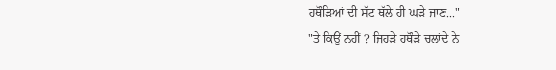ਹਥੌੜਿਆਂ ਦੀ ਸੱਟ ਥੱਲੇ ਹੀ ਘੜੇ ਜਾਣ..."
"ਤੇ ਕਿਉਂ ਨਹੀਂ ? ਜਿਹੜੇ ਹਥੌੜੇ ਚਲਾਂਦੇ ਨੇ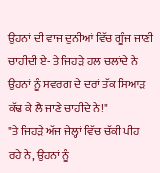ਉਹਨਾਂ ਦੀ ਵਾਜ ਦੁਨੀਆਂ ਵਿੱਚ ਗੂੰਜ ਜਾਣੀ ਚਾਹੀਦੀ ਏ- ਤੇ ਜਿਹੜੇ ਹਲ ਚਲਾਂਦੇ ਨੇ ਉਹਨਾਂ ਨੂੰ ਸਵਰਗ ਦੇ ਦਰਾਂ ਤੱਕ ਸਿਆੜ ਕੱਢ ਕੇ ਲੈ ਜਾਣੇ ਚਾਹੀਦੇ ਨੇ!"
"ਤੇ ਜਿਹੜੇ ਅੱਜ ਜੇਲ੍ਹਾਂ ਵਿੱਚ ਚੱਕੀ ਪੀਹ ਰਹੇ ਨੇ, ਉਹਨਾਂ ਨੂੰ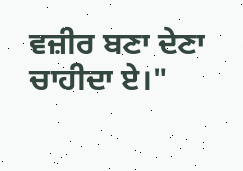ਵਜ਼ੀਰ ਬਣਾ ਦੇਣਾ ਚਾਹੀਦਾ ਏ।"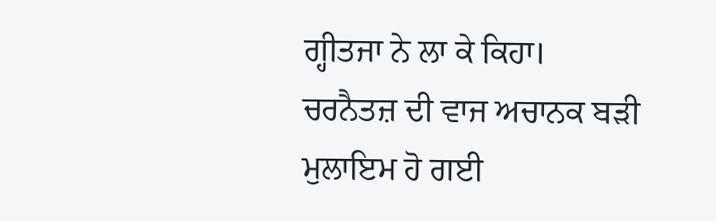ਗ੍ਹੀਤਜਾ ਨੇ ਲਾ ਕੇ ਕਿਹਾ।
ਚਰਨੈਤਜ਼ ਦੀ ਵਾਜ ਅਚਾਨਕ ਬੜੀ ਮੁਲਾਇਮ ਹੋ ਗਈ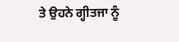ਤੇ ਉਹਨੇ ਗ੍ਹੀਤਜਾ ਨੂੰ